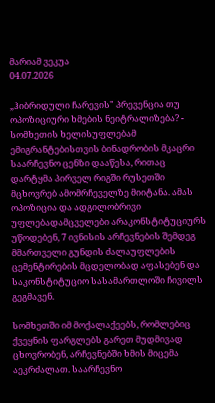მარიამ ვეკუა
04.07.2026

„ჰიბრიდული ჩარევის" პრევენცია თუ ოპოზიციური ხმების ნეიტრალიზება? - სომხეთის ხელისუფლებამ ემიგრანტებისთვის ბინადრობის მკაცრი საარჩევნო ცენზი დააწესა, რითაც დარტყმა პირველ რიგში რუსეთში მცხოვრებ ამომრჩეველზე მიიტანა. ამას ოპოზიცია და ადგილობრივი უფლებადამცველები არაკონსტიტუციურს უწოდებენ, 7 ივნისის არჩევნების შემდეგ მმართველი გუნდის ძალაუფლების ცემენტირების მცდელობად აფასებენ და საკონსტიტუციო სასამართლოში ჩივილს გეგმავენ.

სომხეთში იმ მოქალაქეებს, რომლებიც ქვეყნის ფარგლებს გარეთ მუდმივად ცხოვრობენ, არჩევნებში ხმის მიცემა აეკრძალათ. საარჩევნო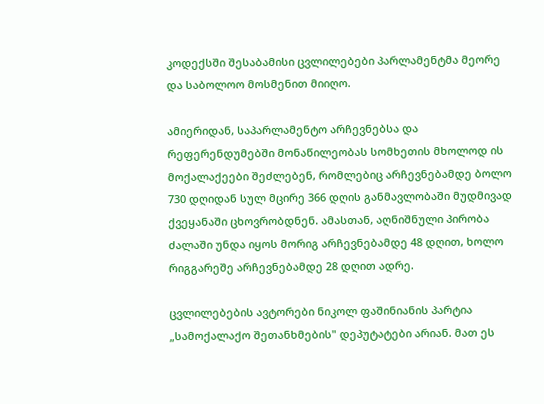კოდექსში შესაბამისი ცვლილებები პარლამენტმა მეორე და საბოლოო მოსმენით მიიღო.

ამიერიდან, საპარლამენტო არჩევნებსა და რეფერენდუმებში მონაწილეობას სომხეთის მხოლოდ ის მოქალაქეები შეძლებენ, რომლებიც არჩევნებამდე ბოლო 730 დღიდან სულ მცირე 366 დღის განმავლობაში მუდმივად ქვეყანაში ცხოვრობდნენ. ამასთან, აღნიშნული პირობა ძალაში უნდა იყოს მორიგ არჩევნებამდე 48 დღით, ხოლო რიგგარეშე არჩევნებამდე 28 დღით ადრე.

ცვლილებების ავტორები ნიკოლ ფაშინიანის პარტია „სამოქალაქო შეთანხმების" დეპუტატები არიან. მათ ეს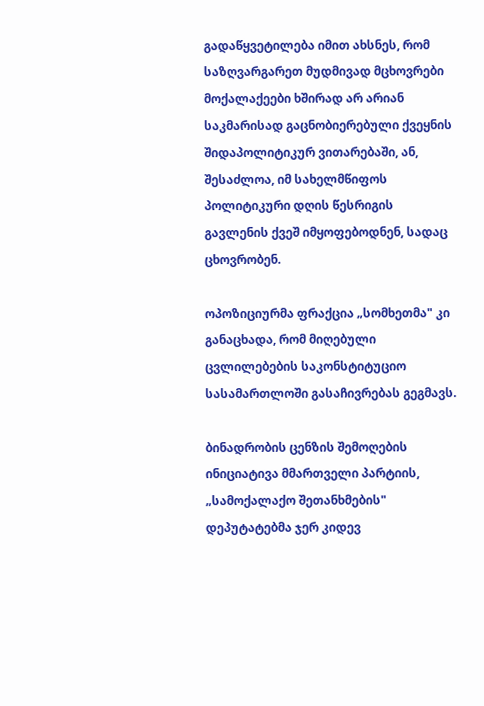გადაწყვეტილება იმით ახსნეს, რომ საზღვარგარეთ მუდმივად მცხოვრები მოქალაქეები ხშირად არ არიან საკმარისად გაცნობიერებული ქვეყნის შიდაპოლიტიკურ ვითარებაში, ან, შესაძლოა, იმ სახელმწიფოს პოლიტიკური დღის წესრიგის გავლენის ქვეშ იმყოფებოდნენ, სადაც ცხოვრობენ.

ოპოზიციურმა ფრაქცია „სომხეთმა" კი განაცხადა, რომ მიღებული ცვლილებების საკონსტიტუციო სასამართლოში გასაჩივრებას გეგმავს.

ბინადრობის ცენზის შემოღების ინიციატივა მმართველი პარტიის, „სამოქალაქო შეთანხმების" დეპუტატებმა ჯერ კიდევ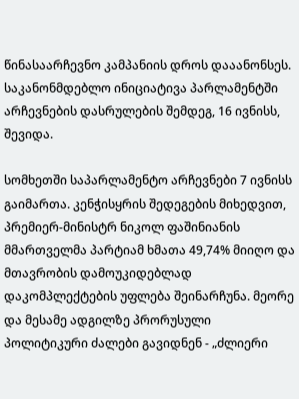წინასაარჩევნო კამპანიის დროს დააანონსეს. საკანონმდებლო ინიციატივა პარლამენტში არჩევნების დასრულების შემდეგ, 16 ივნისს, შევიდა.

სომხეთში საპარლამენტო არჩევნები 7 ივნისს გაიმართა. კენჭისყრის შედეგების მიხედვით, პრემიერ-მინისტრ ნიკოლ ფაშინიანის მმართველმა პარტიამ ხმათა 49,74% მიიღო და მთავრობის დამოუკიდებლად დაკომპლექტების უფლება შეინარჩუნა. მეორე და მესამე ადგილზე პრორუსული პოლიტიკური ძალები გავიდნენ - „ძლიერი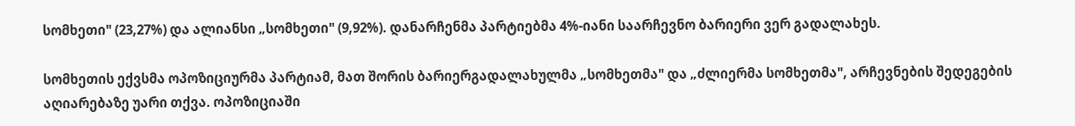სომხეთი" (23,27%) და ალიანსი „სომხეთი" (9,92%). დანარჩენმა პარტიებმა 4%-იანი საარჩევნო ბარიერი ვერ გადალახეს.

სომხეთის ექვსმა ოპოზიციურმა პარტიამ, მათ შორის ბარიერგადალახულმა „სომხეთმა" და „ძლიერმა სომხეთმა", არჩევნების შედეგების აღიარებაზე უარი თქვა. ოპოზიციაში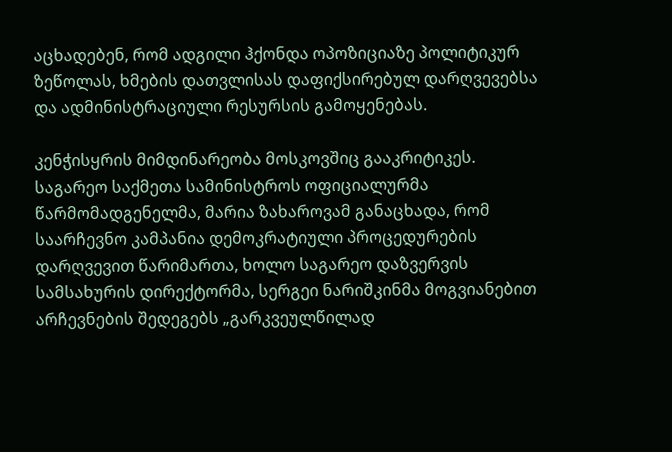აცხადებენ, რომ ადგილი ჰქონდა ოპოზიციაზე პოლიტიკურ ზეწოლას, ხმების დათვლისას დაფიქსირებულ დარღვევებსა და ადმინისტრაციული რესურსის გამოყენებას.

კენჭისყრის მიმდინარეობა მოსკოვშიც გააკრიტიკეს. საგარეო საქმეთა სამინისტროს ოფიციალურმა წარმომადგენელმა, მარია ზახაროვამ განაცხადა, რომ საარჩევნო კამპანია დემოკრატიული პროცედურების დარღვევით წარიმართა, ხოლო საგარეო დაზვერვის სამსახურის დირექტორმა, სერგეი ნარიშკინმა მოგვიანებით არჩევნების შედეგებს „გარკვეულწილად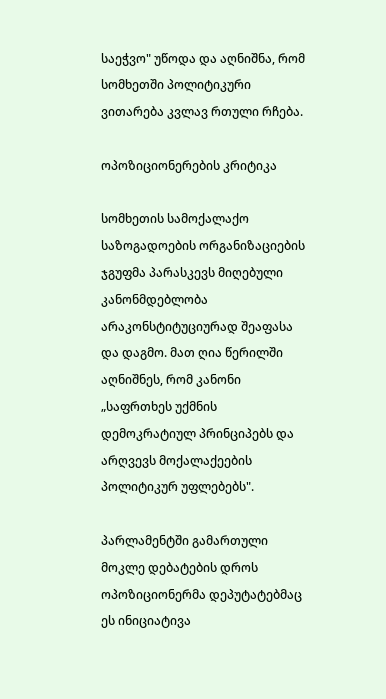საეჭვო" უწოდა და აღნიშნა, რომ სომხეთში პოლიტიკური ვითარება კვლავ რთული რჩება.

ოპოზიციონერების კრიტიკა

სომხეთის სამოქალაქო საზოგადოების ორგანიზაციების ჯგუფმა პარასკევს მიღებული კანონმდებლობა არაკონსტიტუციურად შეაფასა და დაგმო. მათ ღია წერილში აღნიშნეს, რომ კანონი „საფრთხეს უქმნის დემოკრატიულ პრინციპებს და არღვევს მოქალაქეების პოლიტიკურ უფლებებს".

პარლამენტში გამართული მოკლე დებატების დროს ოპოზიციონერმა დეპუტატებმაც ეს ინიციატივა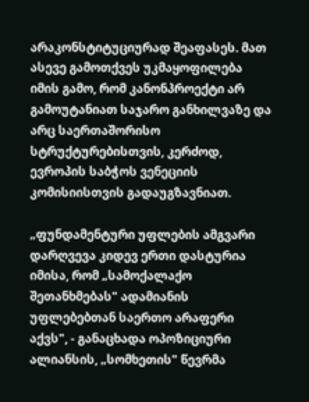არაკონსტიტუციურად შეაფასეს. მათ ასევე გამოთქვეს უკმაყოფილება იმის გამო, რომ კანონპროექტი არ გამოუტანიათ საჯარო განხილვაზე და არც საერთაშორისო სტრუქტურებისთვის, კერძოდ, ევროპის საბჭოს ვენეციის კომისიისთვის გადაუგზავნიათ.

„ფუნდამენტური უფლების ამგვარი დარღვევა კიდევ ერთი დასტურია იმისა, რომ „სამოქალაქო შეთანხმებას" ადამიანის უფლებებთან საერთო არაფერი აქვს", - განაცხადა ოპოზიციური ალიანსის, „სომხეთის" წევრმა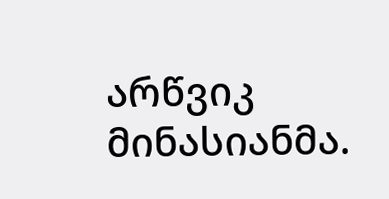არწვიკ მინასიანმა.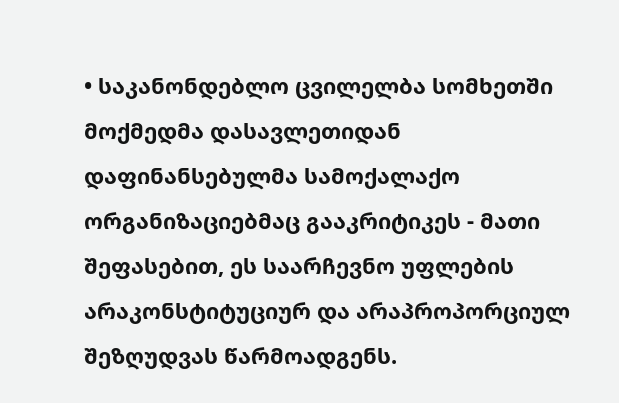• საკანონდებლო ცვილელბა სომხეთში მოქმედმა დასავლეთიდან დაფინანსებულმა სამოქალაქო ორგანიზაციებმაც გააკრიტიკეს - მათი შეფასებით, ეს საარჩევნო უფლების არაკონსტიტუციურ და არაპროპორციულ შეზღუდვას წარმოადგენს.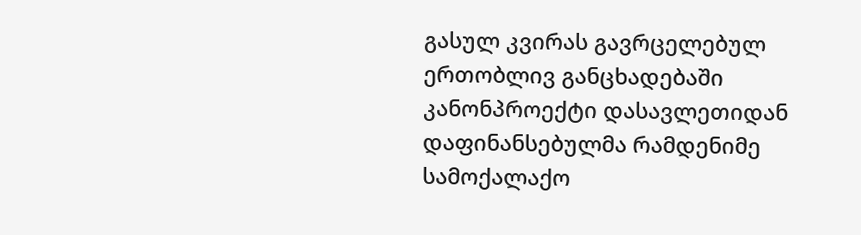გასულ კვირას გავრცელებულ ერთობლივ განცხადებაში კანონპროექტი დასავლეთიდან დაფინანსებულმა რამდენიმე სამოქალაქო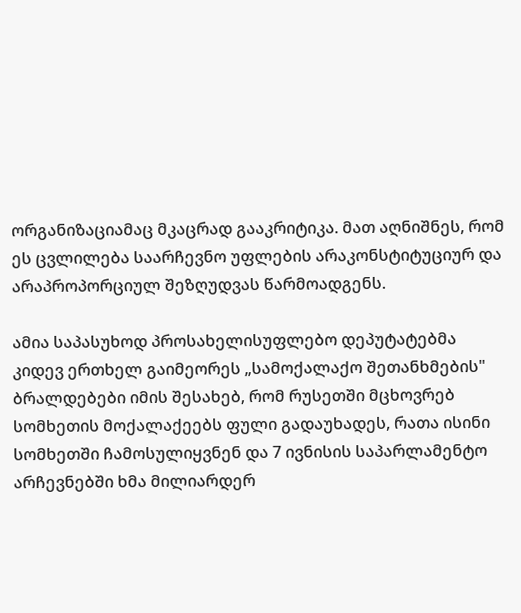ორგანიზაციამაც მკაცრად გააკრიტიკა. მათ აღნიშნეს, რომ ეს ცვლილება საარჩევნო უფლების არაკონსტიტუციურ და არაპროპორციულ შეზღუდვას წარმოადგენს.

ამია საპასუხოდ პროსახელისუფლებო დეპუტატებმა კიდევ ერთხელ გაიმეორეს „სამოქალაქო შეთანხმების" ბრალდებები იმის შესახებ, რომ რუსეთში მცხოვრებ სომხეთის მოქალაქეებს ფული გადაუხადეს, რათა ისინი სომხეთში ჩამოსულიყვნენ და 7 ივნისის საპარლამენტო არჩევნებში ხმა მილიარდერ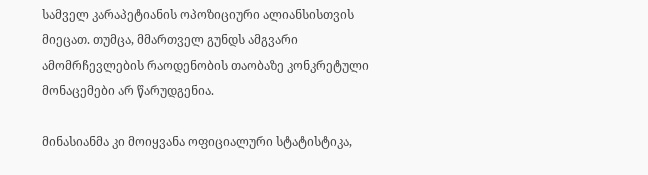სამველ კარაპეტიანის ოპოზიციური ალიანსისთვის მიეცათ. თუმცა, მმართველ გუნდს ამგვარი ამომრჩევლების რაოდენობის თაობაზე კონკრეტული მონაცემები არ წარუდგენია.

მინასიანმა კი მოიყვანა ოფიციალური სტატისტიკა,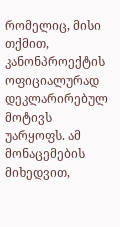რომელიც, მისი თქმით, კანონპროექტის ოფიციალურად დეკლარირებულ მოტივს უარყოფს. ამ მონაცემების მიხედვით,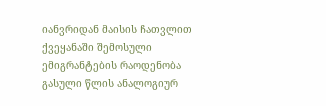იანვრიდან მაისის ჩათვლით ქვეყანაში შემოსული ემიგრანტების რაოდენობა გასული წლის ანალოგიურ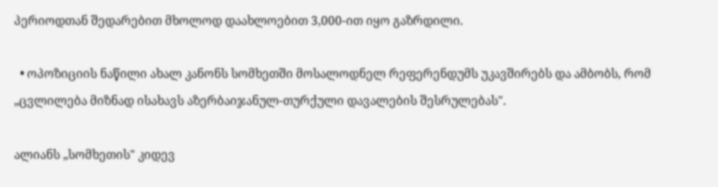პერიოდთან შედარებით მხოლოდ დაახლოებით 3,000-ით იყო გაზრდილი.

  • ოპოზიციის ნაწილი ახალ კანონს სომხეთში მოსალოდნელ რეფერენდუმს უკავშირებს და ამბობს, რომ „ცვლილება მიზნად ისახავს აზერბაიჯანულ-თურქული დავალების შესრულებას".

ალიანს „სომხეთის" კიდევ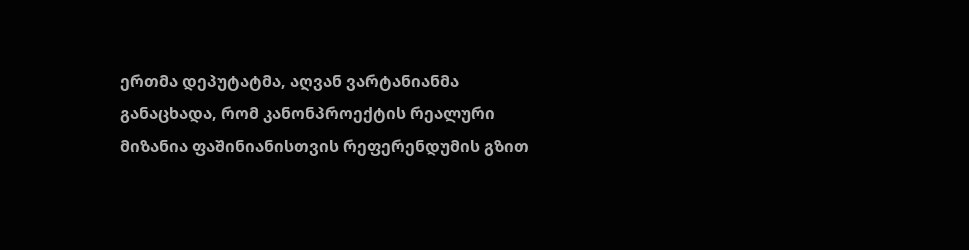ერთმა დეპუტატმა, აღვან ვარტანიანმა განაცხადა, რომ კანონპროექტის რეალური მიზანია ფაშინიანისთვის რეფერენდუმის გზით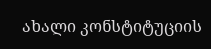ახალი კონსტიტუციის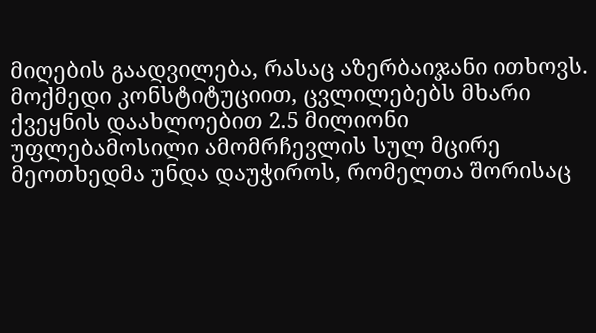მიღების გაადვილება, რასაც აზერბაიჯანი ითხოვს. მოქმედი კონსტიტუციით, ცვლილებებს მხარი ქვეყნის დაახლოებით 2.5 მილიონი უფლებამოსილი ამომრჩევლის სულ მცირე მეოთხედმა უნდა დაუჭიროს, რომელთა შორისაც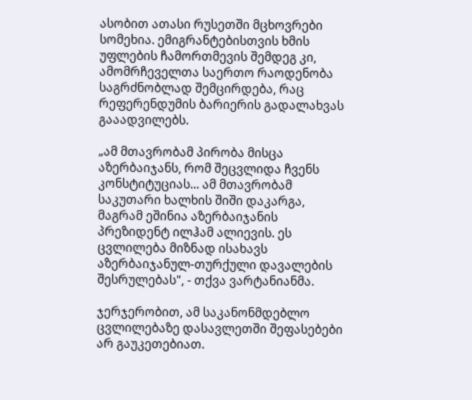ასობით ათასი რუსეთში მცხოვრები სომეხია. ემიგრანტებისთვის ხმის უფლების ჩამორთმევის შემდეგ კი, ამომრჩეველთა საერთო რაოდენობა საგრძნობლად შემცირდება, რაც რეფერენდუმის ბარიერის გადალახვას გააადვილებს.

„ამ მთავრობამ პირობა მისცა აზერბაიჯანს, რომ შეცვლიდა ჩვენს კონსტიტუციას... ამ მთავრობამ საკუთარი ხალხის შიში დაკარგა, მაგრამ ეშინია აზერბაიჯანის პრეზიდენტ ილჰამ ალიევის. ეს ცვლილება მიზნად ისახავს აზერბაიჯანულ-თურქული დავალების შესრულებას", - თქვა ვარტანიანმა.

ჯერჯერობით, ამ საკანონმდებლო ცვლილებაზე დასავლეთში შეფასებები არ გაუკეთებიათ.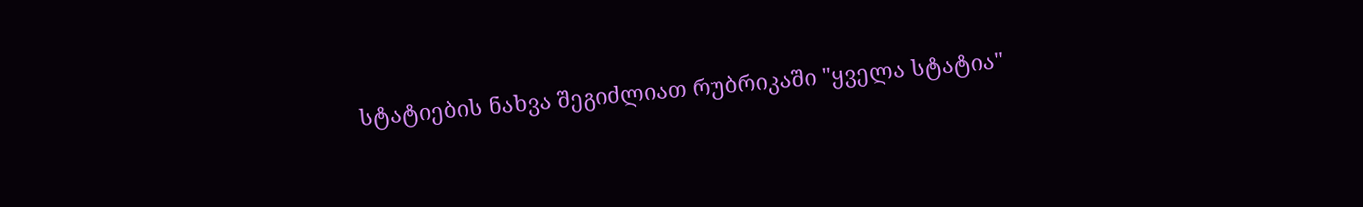სტატიების ნახვა შეგიძლიათ რუბრიკაში "ყველა სტატია"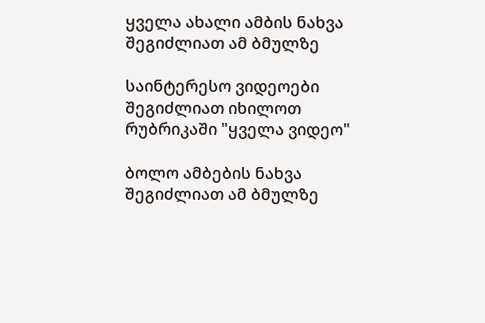ყველა ახალი ამბის ნახვა შეგიძლიათ ამ ბმულზე

საინტერესო ვიდეოები შეგიძლიათ იხილოთ რუბრიკაში "ყველა ვიდეო"

ბოლო ამბების ნახვა შეგიძლიათ ამ ბმულზე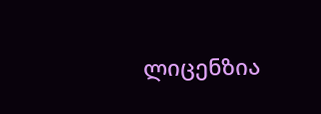ლიცენზია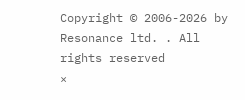Copyright © 2006-2026 by Resonance ltd. . All rights reserved
×